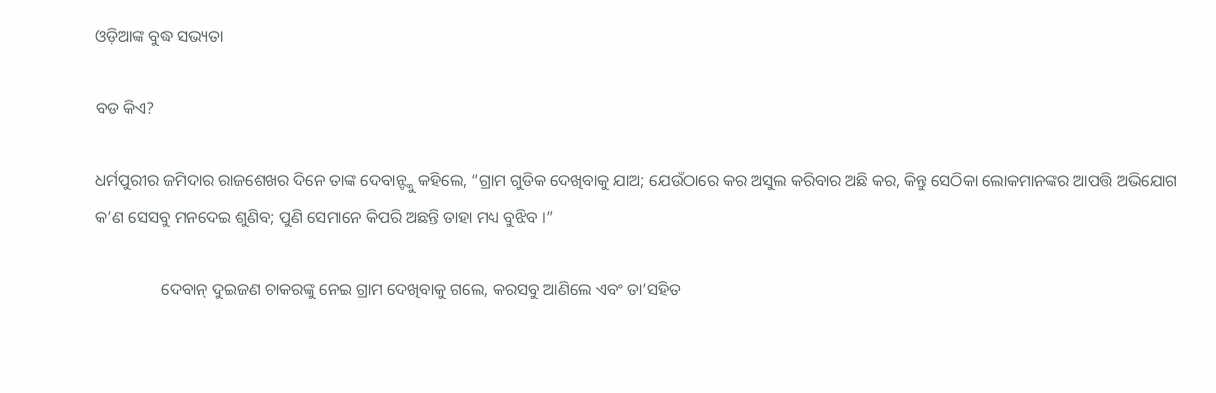ଓଡ଼ିଆଙ୍କ ବୁଦ୍ଧ ସଭ୍ୟତା

ବଡ କିଏ?

ଧର୍ମପୁରୀର ଜମିଦାର ରାଜଶେଖର ଦିନେ ତାଙ୍କ ଦେବାନ୍ଙ୍କୁ କହିଲେ, “ଗ୍ରାମ ଗୁଡିକ ଦେଖିବାକୁ ଯାଅ; ଯେଉଁଠାରେ କର ଅସୁଲ କରିବାର ଅଛି କର, କିନ୍ତୁ ସେଠିକା ଲୋକମାନଙ୍କର ଆପତ୍ତି ଅଭିଯୋଗ କ’ଣ ସେସବୁ ମନଦେଇ ଶୁଣିବ; ପୁଣି ସେମାନେ କିପରି ଅଛନ୍ତି ତାହା ମଧ୍ୟ ବୁଝିବ ।”

                ଦେବାନ୍ ଦୁଇଜଣ ଚାକରଙ୍କୁ ନେଇ ଗ୍ରାମ ଦେଖିବାକୁ ଗଲେ, କରସବୁ ଆଣିଲେ ଏବଂ ତା’ସହିତ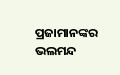ପ୍ରଜାମାନଙ୍କର ଭଲମନ୍ଦ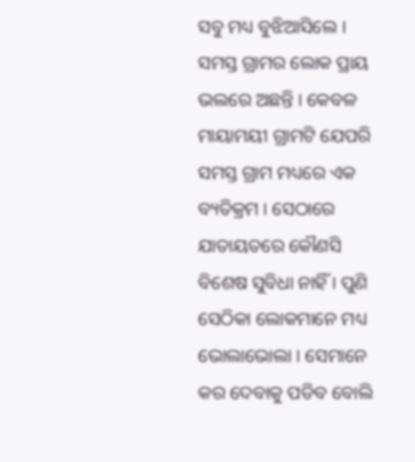ସବୁ ମଧ୍ୟ ବୁଝିଆସିଲେ । ସମସ୍ତ ଗ୍ରାମର ଲୋକ ପ୍ରାୟ ଭଲରେ ଅଛନ୍ତି । କେବଳ ମାୟାମୟୀ ଗ୍ରାମଟି ଯେପରି ସମସ୍ତ ଗ୍ରାମ ମଧ୍ୟରେ ଏକ ବ୍ୟତିକ୍ରମ । ସେଠାରେ ଯାତାୟତରେ କୌଣସି ବିଶେଷ ସୁବିଧା ନାହିଁ । ପୁଣି ସେଠିକା ଲୋକମାନେ ମଧ୍ୟ ଭୋଲାଭୋଲା । ସେମାନେ କର ଦେବାକୁ ପଡିବ ବୋଲି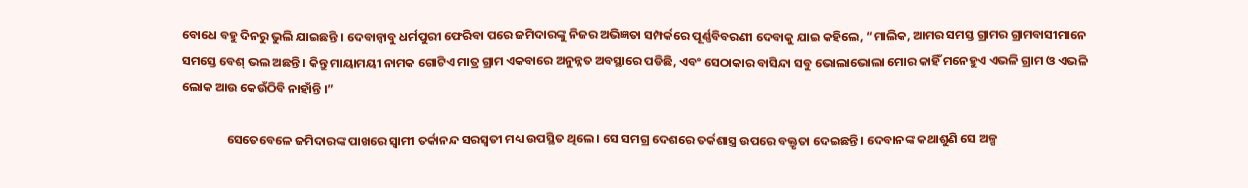ବୋଧେ ବହୁ ଦିନରୁ ଭୁଲି ଯାଇଛନ୍ତି । ଦେବାନ୍ବାବୁ ଧର୍ମପୁରୀ ଫେରିବା ପରେ ଜମିଦାରଙ୍କୁ ନିଜର ଅଭିଜ୍ଞତା ସମ୍ପର୍କରେ ପୂର୍ଣ୍ଣବିବରଣୀ ଦେବାକୁ ଯାଇ କହିଲେ, “ମାଲିକ, ଆମର ସମସ୍ତ ଗ୍ରାମର ଗ୍ରାମବାସୀମାନେ ସମସ୍ତେ ବେଶ୍ ଭଲ ଅଛନ୍ତି । କିନ୍ତୁ ମାୟାମୟୀ ନାମକ ଗୋଟିଏ ମାତ୍ର ଗ୍ରାମ ଏକବାରେ ଅନୁନ୍ନତ ଅବସ୍ଥାରେ ପଡିଛି, ଏବଂ ସେଠାକାର ବାସିନ୍ଦା ସବୁ ଭୋଲାଭୋଲା ମୋର କାହିଁ ମନେହୁଏ ଏଭଳି ଗ୍ରାମ ଓ ଏଭଳି ଲୋକ ଆଉ କେଉଁଠିବି ନାହାଁନ୍ତି ।”

                ସେତେବେଳେ ଜମିଦାରଙ୍କ ପାଖରେ ସ୍ୱାମୀ ତର୍କାନନ୍ଦ ସରସ୍ୱତୀ ମଧ୍ୟ ଉପସ୍ଥିତ ଥିଲେ । ସେ ସମଗ୍ର ଦେଶରେ ତର୍କଶାସ୍ତ୍ର ଉପରେ ବକ୍ତୃତା ଦେଇଛନ୍ତି । ଦେବାନଙ୍କ କଥାଶୁଣି ସେ ଅଳ୍ପ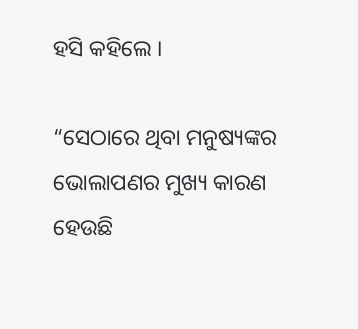ହସି କହିଲେ ।

“ସେଠାରେ ଥିବା ମନୁଷ୍ୟଙ୍କର ଭୋଲାପଣର ମୁଖ୍ୟ କାରଣ ହେଉଛି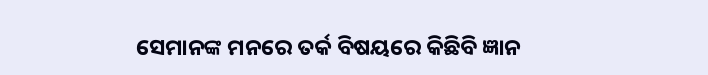ସେମାନଙ୍କ ମନରେ ତର୍କ ବିଷୟରେ କିଛିବି ଜ୍ଞାନ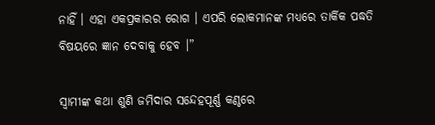ନାହିଁ । ଏହା ଏକପ୍ରକାରର ରୋଗ । ଏପରି ଲୋକମାନଙ୍କ ମଧ୍ୟରେ ତାର୍କିକ ପଦ୍ଧତି ବିଷୟରେ ଜ୍ଞାନ ଦେବାକୁ ହେବ ।”

ସ୍ୱାମୀଙ୍କ କଥା ଶୁଣି ଜମିଦାର ସନ୍ଦେହପୂର୍ଣ୍ଣ କଣ୍ଠରେ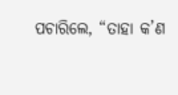ପଚାରିଲେ, “ତାହା କ’ଣ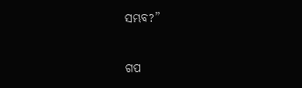ସମ୍ଭବ?”


ଗପ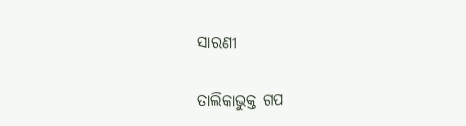ସାରଣୀ

ତାଲିକାଭୁକ୍ତ ଗପ